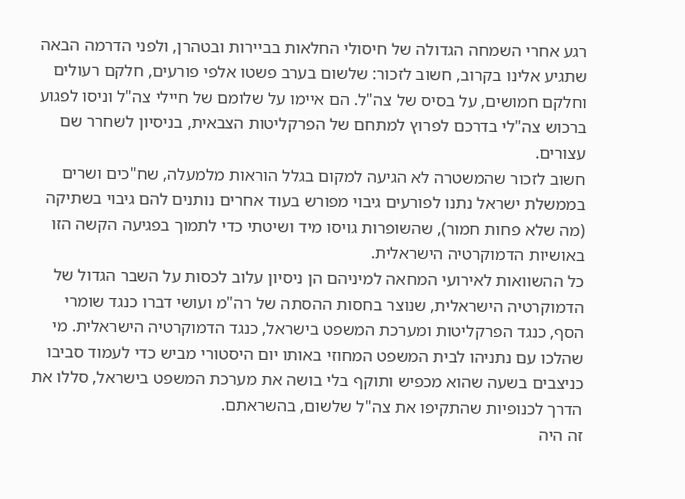רגע אחרי השמחה הגדולה של חיסולי החלאות בביירות ובטהרן, ולפני הדרמה הבאה שתגיע אלינו בקרוב, חשוב לזכור: שלשום בערב פשטו אלפי פורעים, חלקם רעולים וחלקם חמושים, על בסיס של צה"ל. הם איימו על שלומם של חיילי צה"ל וניסו לפגוע ברכוש צה"לי בדרכם לפרוץ למתחם של הפרקליטות הצבאית, בניסיון לשחרר שם עצורים.
חשוב לזכור שהמשטרה לא הגיעה למקום בגלל הוראות מלמעלה, שח"כים ושרים בממשלת ישראל נתנו לפורעים גיבוי מפורש בעוד אחרים נותנים להם גיבוי בשתיקה (מה שלא פחות חמור), שהשופרות גויסו מיד ושיטתי כדי לתמוך בפגיעה הקשה הזו באושיות הדמוקרטיה הישראלית.
כל ההשוואות לאירועי המחאה למיניהם הן ניסיון עלוב לכסות על השבר הגדול של הדמוקרטיה הישראלית, שנוצר בחסות ההסתה של רה"מ ועושי דברו כנגד שומרי הסף, כנגד הפרקליטות ומערכת המשפט בישראל, כנגד הדמוקרטיה הישראלית. מי שהלכו עם נתניהו לבית המשפט המחוזי באותו יום היסטורי מביש כדי לעמוד סביבו כניצבים בשעה שהוא מכפיש ותוקף בלי בושה את מערכת המשפט בישראל, סללו את הדרך לכנופיות שהתקיפו את צה"ל שלשום, בהשראתם.
זה היה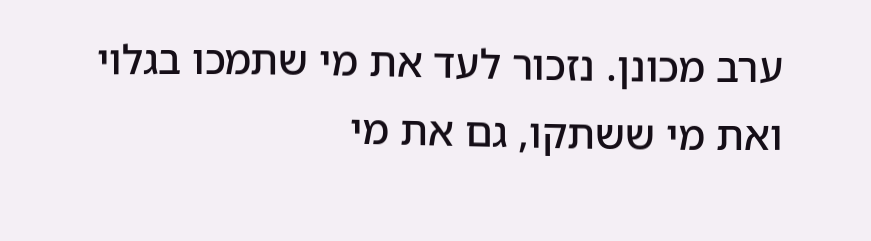ערב מכונן. נזכור לעד את מי שתמכו בגלוי ואת מי ששתקו, גם את מי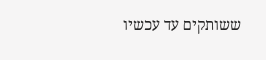ששותקים עד עכשיו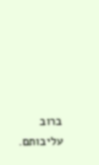ברוב עליבותם.